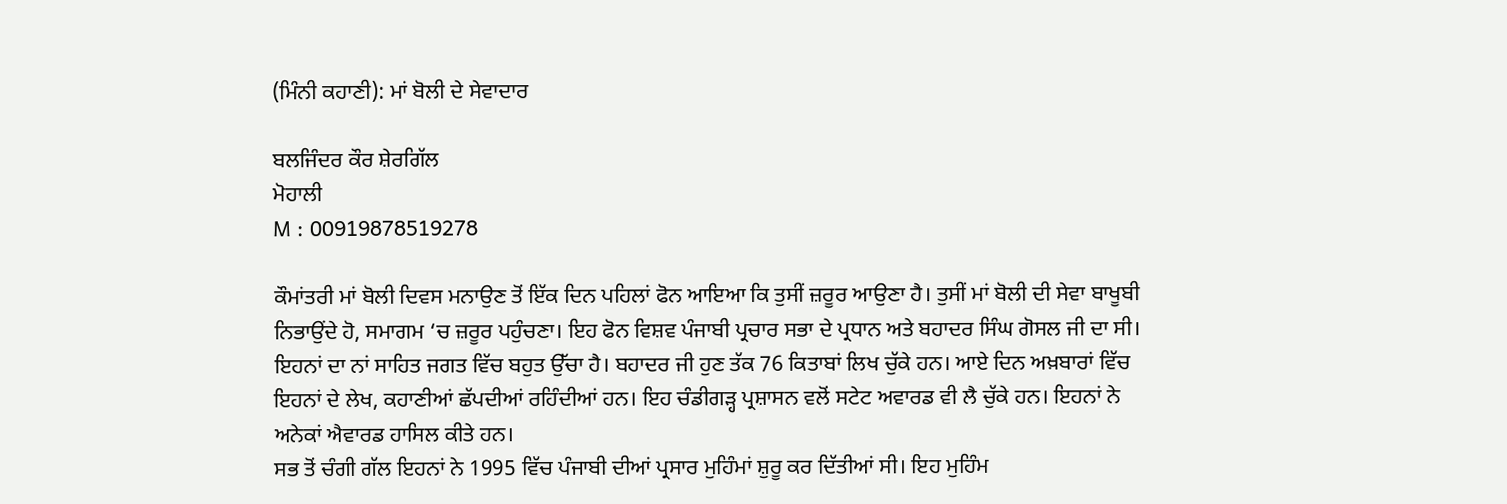(ਮਿੰਨੀ ਕਹਾਣੀ): ਮਾਂ ਬੋਲੀ ਦੇ ਸੇਵਾਦਾਰ

ਬਲਜਿੰਦਰ ਕੌਰ ਸ਼ੇਰਗਿੱਲ
ਮੋਹਾਲੀ
M : 00919878519278

ਕੌਮਾਂਤਰੀ ਮਾਂ ਬੋਲੀ ਦਿਵਸ ਮਨਾਉਣ ਤੋਂ ਇੱਕ ਦਿਨ ਪਹਿਲਾਂ ਫੋਨ ਆਇਆ ਕਿ ਤੁਸੀਂ ਜ਼ਰੂਰ ਆਉਣਾ ਹੈ। ਤੁਸੀਂ ਮਾਂ ਬੋਲੀ ਦੀ ਸੇਵਾ ਬਾਖੂਬੀ ਨਿਭਾਉਂਦੇ ਹੋ, ਸਮਾਗਮ ‘ਚ ਜ਼ਰੂਰ ਪਹੁੰਚਣਾ। ਇਹ ਫੋਨ ਵਿਸ਼ਵ ਪੰਜਾਬੀ ਪ੍ਰਚਾਰ ਸਭਾ ਦੇ ਪ੍ਰਧਾਨ ਅਤੇ ਬਹਾਦਰ ਸਿੰਘ ਗੋਸਲ ਜੀ ਦਾ ਸੀ। ਇਹਨਾਂ ਦਾ ਨਾਂ ਸਾਹਿਤ ਜਗਤ ਵਿੱਚ ਬਹੁਤ ਉੱਚਾ ਹੈ। ਬਹਾਦਰ ਜੀ ਹੁਣ ਤੱਕ 76 ਕਿਤਾਬਾਂ ਲਿਖ ਚੁੱਕੇ ਹਨ। ਆਏ ਦਿਨ ਅਖ਼ਬਾਰਾਂ ਵਿੱਚ ਇਹਨਾਂ ਦੇ ਲੇਖ, ਕਹਾਣੀਆਂ ਛੱਪਦੀਆਂ ਰਹਿੰਦੀਆਂ ਹਨ। ਇਹ ਚੰਡੀਗੜ੍ਹ ਪ੍ਰਸ਼ਾਸਨ ਵਲੋਂ ਸਟੇਟ ਅਵਾਰਡ ਵੀ ਲੈ ਚੁੱਕੇ ਹਨ। ਇਹਨਾਂ ਨੇ ਅਨੇਕਾਂ ਐਵਾਰਡ ਹਾਸਿਲ ਕੀਤੇ ਹਨ।
ਸਭ ਤੋਂ ਚੰਗੀ ਗੱਲ ਇਹਨਾਂ ਨੇ 1995 ਵਿੱਚ ਪੰਜਾਬੀ ਦੀਆਂ ਪ੍ਰਸਾਰ ਮੁਹਿੰਮਾਂ ਸ਼ੁਰੂ ਕਰ ਦਿੱਤੀਆਂ ਸੀ। ਇਹ ਮੁਹਿੰਮ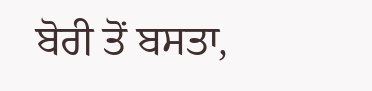ਬੋਰੀ ਤੋਂ ਬਸਤਾ,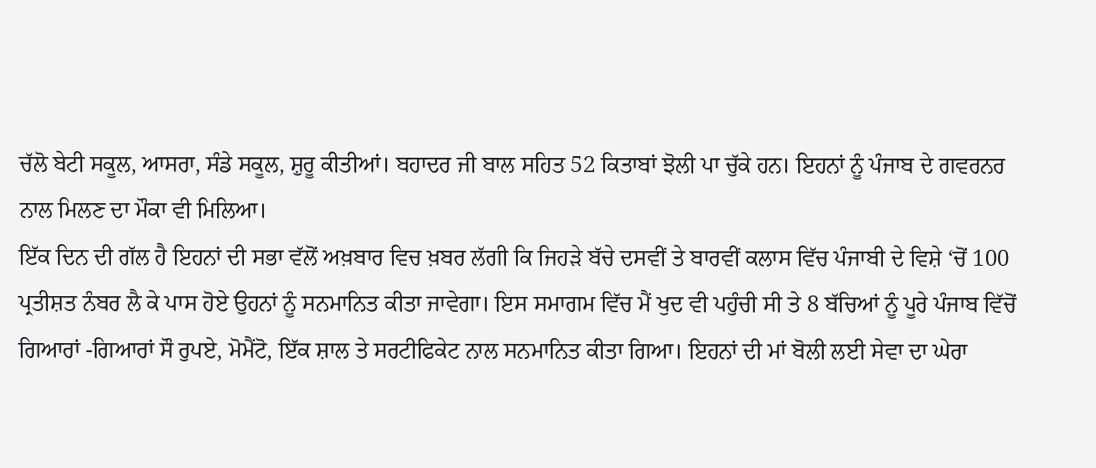ਚੱਲੋ ਬੇਟੀ ਸਕੂਲ, ਆਸਰਾ, ਸੰਡੇ ਸਕੂਲ, ਸ਼ੁਰੂ ਕੀਤੀਆਂ। ਬਹਾਦਰ ਜੀ ਬਾਲ ਸਹਿਤ 52 ਕਿਤਾਬਾਂ ਝੋਲੀ ਪਾ ਚੁੱਕੇ ਹਨ। ਇਹਨਾਂ ਨੂੰ ਪੰਜਾਬ ਦੇ ਗਵਰਨਰ ਨਾਲ ਮਿਲਣ ਦਾ ਮੌਕਾ ਵੀ ਮਿਲਿਆ।
ਇੱਕ ਦਿਨ ਦੀ ਗੱਲ ਹੈ ਇਹਨਾਂ ਦੀ ਸਭਾ ਵੱਲੋਂ ਅਖ਼ਬਾਰ ਵਿਚ ਖ਼ਬਰ ਲੱਗੀ ਕਿ ਜਿਹੜੇ ਬੱਚੇ ਦਸਵੀਂ ਤੇ ਬਾਰਵੀਂ ਕਲਾਸ ਵਿੱਚ ਪੰਜਾਬੀ ਦੇ ਵਿਸ਼ੇ ‘ਚੋਂ 100 ਪ੍ਰਤੀਸ਼ਤ ਨੰਬਰ ਲੈ ਕੇ ਪਾਸ ਹੋਏ ਉਹਨਾਂ ਨੂੰ ਸਨਮਾਨਿਤ ਕੀਤਾ ਜਾਵੇਗਾ। ਇਸ ਸਮਾਗਮ ਵਿੱਚ ਮੈਂ ਖੁਦ ਵੀ ਪਹੁੰਚੀ ਸੀ ਤੇ 8 ਬੱਚਿਆਂ ਨੂੰ ਪੂਰੇ ਪੰਜਾਬ ਵਿੱਚੋਂ ਗਿਆਰਾਂ -ਗਿਆਰਾਂ ਸੌ ਰੁਪਏ, ਮੋਮੈਂਟੋ, ਇੱਕ ਸ਼ਾਲ ਤੇ ਸਰਟੀਫਿਕੇਟ ਨਾਲ ਸਨਮਾਨਿਤ ਕੀਤਾ ਗਿਆ। ਇਹਨਾਂ ਦੀ ਮਾਂ ਬੋਲੀ ਲਈ ਸੇਵਾ ਦਾ ਘੇਰਾ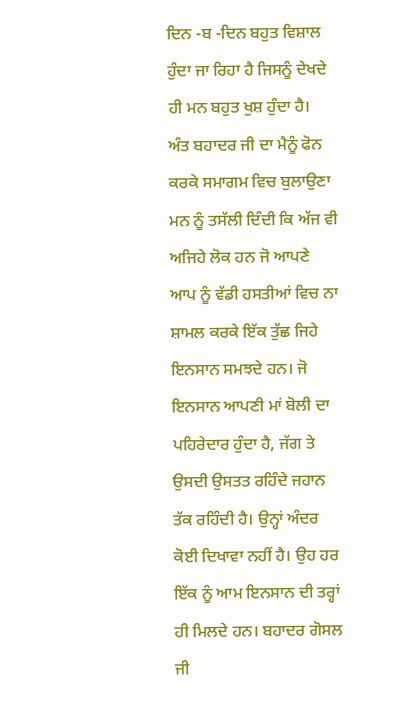ਦਿਨ -ਬ -ਦਿਨ ਬਹੁਤ ਵਿਸ਼ਾਲ ਹੁੰਦਾ ਜਾ ਰਿਹਾ ਹੈ ਜਿਸਨੂੰ ਦੇਖਦੇ ਹੀ ਮਨ ਬਹੁਤ ਖੁਸ਼ ਹੁੰਦਾ ਹੈ।
ਅੰਤ ਬਹਾਦਰ ਜੀ ਦਾ ਮੈਨੂੰ ਫੋਨ ਕਰਕੇ ਸਮਾਗਮ ਵਿਚ ਬੁਲਾਉਣਾ ਮਨ ਨੂੰ ਤਸੱਲੀ ਦਿੰਦੀ ਕਿ ਅੱਜ ਵੀ ਅਜਿਹੇ ਲੋਕ ਹਨ ਜੋ ਆਪਣੇ ਆਪ ਨੂੰ ਵੱਡੀ ਹਸਤੀਆਂ ਵਿਚ ਨਾ ਸ਼ਾਮਲ ਕਰਕੇ ਇੱਕ ਤੁੱਛ ਜਿਹੇ ਇਨਸਾਨ ਸਮਝਦੇ ਹਨ। ਜੋ ਇਨਸਾਨ ਆਪਣੀ ਮਾਂ ਬੋਲੀ ਦਾ ਪਹਿਰੇਦਾਰ ਹੁੰਦਾ ਹੈ, ਜੱਗ ਤੇ ਉਸਦੀ ਉਸਤਤ ਰਹਿੰਦੇ ਜਹਾਨ ਤੱਕ ਰਹਿੰਦੀ ਹੈ। ਉਨ੍ਹਾਂ ਅੰਦਰ ਕੋਈ ਦਿਖਾਵਾ ਨਹੀਂ ਹੈ। ਉਹ ਹਰ ਇੱਕ ਨੂੰ ਆਮ ਇਨਸਾਨ ਦੀ ਤਰ੍ਹਾਂ ਹੀ ਮਿਲਦੇ ਹਨ। ਬਹਾਦਰ ਗੋਸਲ ਜੀ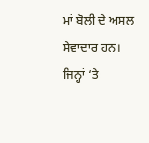ਮਾਂ ਬੋਲੀ ਦੇ ਅਸਲ ਸੇਵਾਦਾਰ ਹਨ। ਜਿਨ੍ਹਾਂ ‘ਤੇ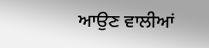ਆਉਣ ਵਾਲੀਆਂ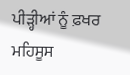ਪੀੜ੍ਹੀਆਂ ਨੂੰ ਫ਼ਖਰ ਮਹਿਸੂਸ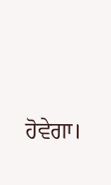ਹੋਵੇਗਾ।